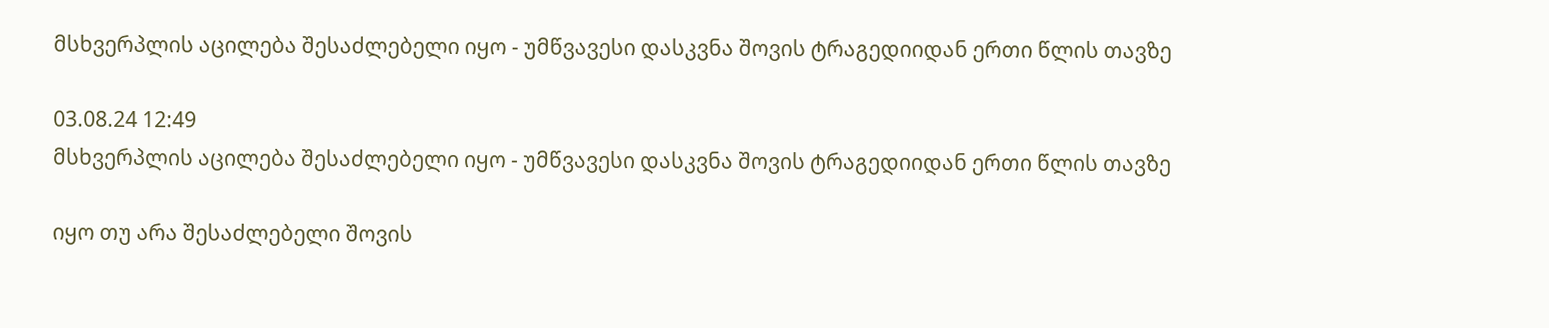მსხვერპლის აცილება შესაძლებელი იყო - უმწვავესი დასკვნა შოვის ტრაგედიიდან ერთი წლის თავზე

03.08.24 12:49
მსხვერპლის აცილება შესაძლებელი იყო - უმწვავესი დასკვნა შოვის ტრაგედიიდან ერთი წლის თავზე

იყო თუ არა შესაძლებელი შოვის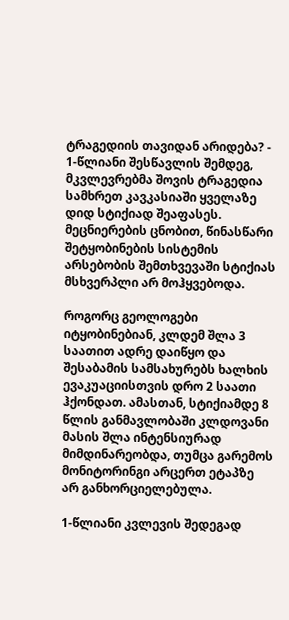ტრაგედიის თავიდან არიდება? - 1-წლიანი შესწავლის შემდეგ, მკვლევრებმა შოვის ტრაგედია სამხრეთ კავკასიაში ყველაზე დიდ სტიქიად შეაფასეს. მეცნიერების ცნობით, წინასწარი შეტყობინების სისტემის არსებობის შემთხვევაში სტიქიას მსხვერპლი არ მოჰყვებოდა.

როგორც გეოლოგები იტყობინებიან, კლდემ შლა 3 საათით ადრე დაიწყო და შესაბამის სამსახურებს ხალხის ევაკუაციისთვის დრო 2 საათი ჰქონდათ. ამასთან, სტიქიამდე 8 წლის განმავლობაში კლდოვანი მასის შლა ინტენსიურად მიმდინარეობდა, თუმცა გარემოს მონიტორინგი არცერთ ეტაპზე არ განხორციელებულა.

1-წლიანი კვლევის შედეგად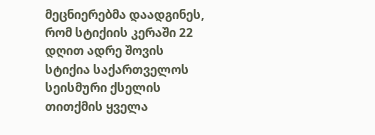მეცნიერებმა დაადგინეს, რომ სტიქიის კერაში 22 დღით ადრე შოვის სტიქია საქართველოს სეისმური ქსელის თითქმის ყველა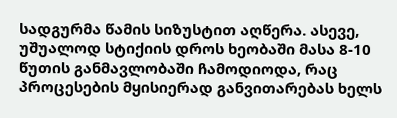სადგურმა წამის სიზუსტით აღწერა. ასევე, უშუალოდ სტიქიის დროს ხეობაში მასა 8-10 წუთის განმავლობაში ჩამოდიოდა, რაც პროცესების მყისიერად განვითარებას ხელს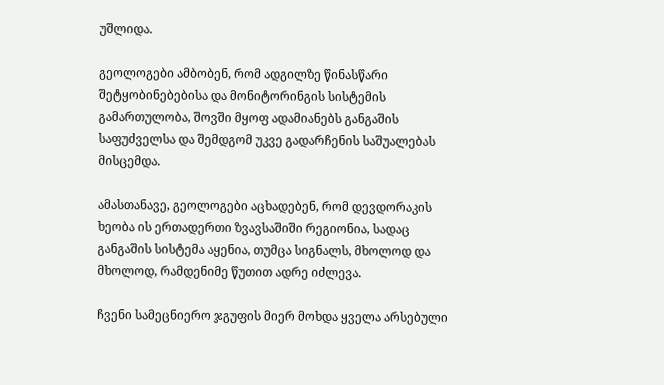უშლიდა.

გეოლოგები ამბობენ, რომ ადგილზე წინასწარი შეტყობინებებისა და მონიტორინგის სისტემის გამართულობა, შოვში მყოფ ადამიანებს განგაშის საფუძველსა და შემდგომ უკვე გადარჩენის საშუალებას მისცემდა.

ამასთანავე, გეოლოგები აცხადებენ, რომ დევდორაკის ხეობა ის ერთადერთი ზვავსაშიში რეგიონია, სადაც განგაშის სისტემა აყენია, თუმცა სიგნალს, მხოლოდ და მხოლოდ, რამდენიმე წუთით ადრე იძლევა.

ჩვენი სამეცნიერო ჯგუფის მიერ მოხდა ყველა არსებული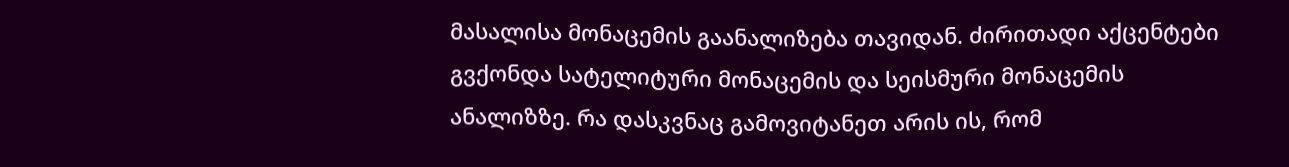მასალისა მონაცემის გაანალიზება თავიდან. ძირითადი აქცენტები გვქონდა სატელიტური მონაცემის და სეისმური მონაცემის ანალიზზე. რა დასკვნაც გამოვიტანეთ არის ის, რომ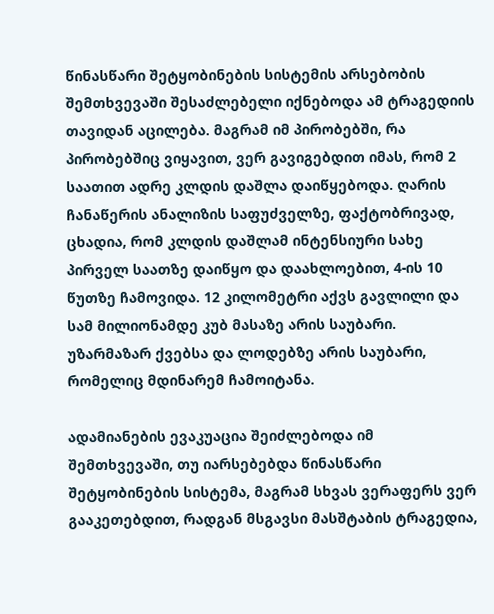წინასწარი შეტყობინების სისტემის არსებობის შემთხვევაში შესაძლებელი იქნებოდა ამ ტრაგედიის თავიდან აცილება. მაგრამ იმ პირობებში, რა პირობებშიც ვიყავით, ვერ გავიგებდით იმას, რომ 2 საათით ადრე კლდის დაშლა დაიწყებოდა. ღარის ჩანაწერის ანალიზის საფუძველზე, ფაქტობრივად, ცხადია, რომ კლდის დაშლამ ინტენსიური სახე პირველ საათზე დაიწყო და დაახლოებით, 4-ის 10 წუთზე ჩამოვიდა. 12 კილომეტრი აქვს გავლილი და სამ მილიონამდე კუბ მასაზე არის საუბარი. უზარმაზარ ქვებსა და ლოდებზე არის საუბარი, რომელიც მდინარემ ჩამოიტანა.

ადამიანების ევაკუაცია შეიძლებოდა იმ შემთხვევაში, თუ იარსებებდა წინასწარი შეტყობინების სისტემა, მაგრამ სხვას ვერაფერს ვერ გააკეთებდით, რადგან მსგავსი მასშტაბის ტრაგედია,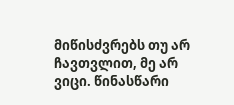მიწისძვრებს თუ არ ჩავთვლით, მე არ ვიცი. წინასწარი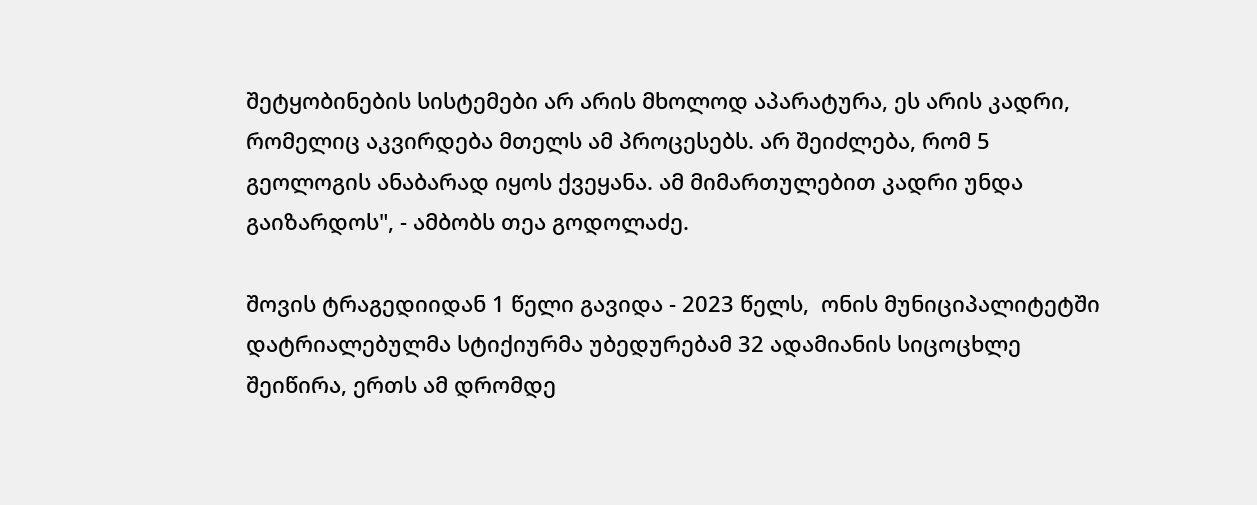შეტყობინების სისტემები არ არის მხოლოდ აპარატურა, ეს არის კადრი, რომელიც აკვირდება მთელს ამ პროცესებს. არ შეიძლება, რომ 5 გეოლოგის ანაბარად იყოს ქვეყანა. ამ მიმართულებით კადრი უნდა გაიზარდოს", - ამბობს თეა გოდოლაძე.

შოვის ტრაგედიიდან 1 წელი გავიდა - 2023 წელს,  ონის მუნიციპალიტეტში დატრიალებულმა სტიქიურმა უბედურებამ 32 ადამიანის სიცოცხლე შეიწირა, ერთს ამ დრომდე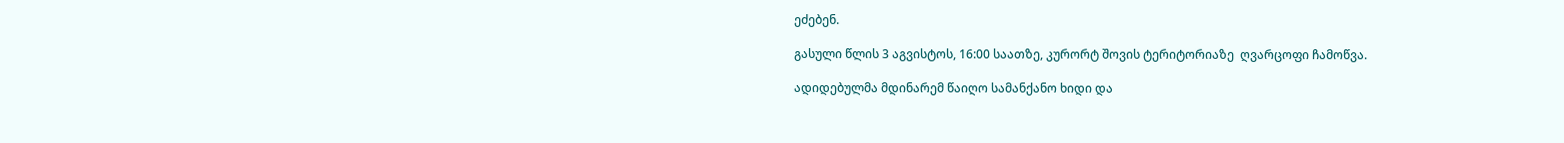ეძებენ.

გასული წლის 3 აგვისტოს, 16:00 საათზე, კურორტ შოვის ტერიტორიაზე  ღვარცოფი ჩამოწვა.

ადიდებულმა მდინარემ წაიღო სამანქანო ხიდი და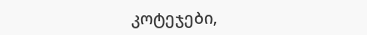კოტეჯები,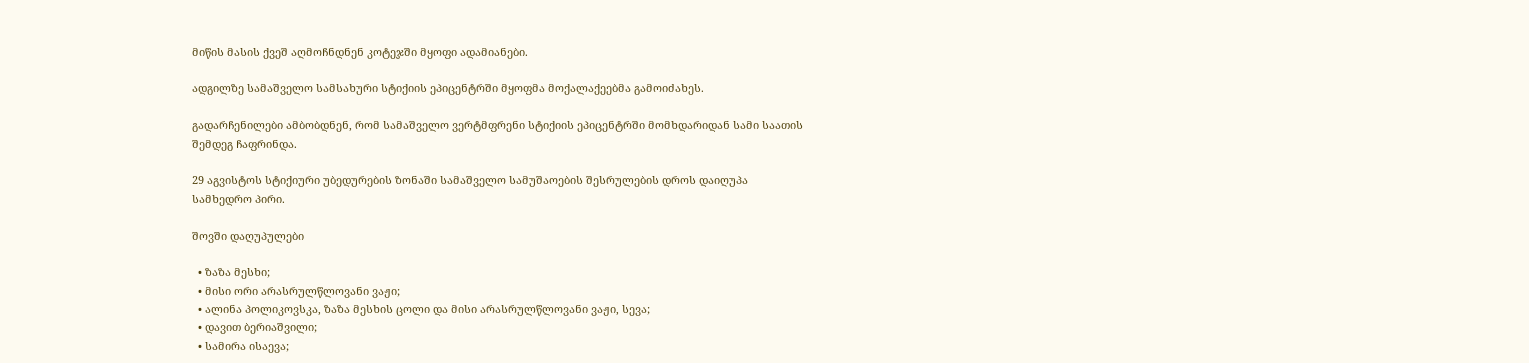მიწის მასის ქვეშ აღმოჩნდნენ კოტეჯში მყოფი ადამიანები.

ადგილზე სამაშველო სამსახური სტიქიის ეპიცენტრში მყოფმა მოქალაქეებმა გამოიძახეს.

გადარჩენილები ამბობდნენ, რომ სამაშველო ვერტმფრენი სტიქიის ეპიცენტრში მომხდარიდან სამი საათის შემდეგ ჩაფრინდა.

29 აგვისტოს სტიქიური უბედურების ზონაში სამაშველო სამუშაოების შესრულების დროს დაიღუპა სამხედრო პირი.

შოვში დაღუპულები

  • ზაზა მესხი;
  • მისი ორი არასრულწლოვანი ვაჟი;
  • ალინა პოლიკოვსკა, ზაზა მესხის ცოლი და მისი არასრულწლოვანი ვაჟი, სევა;
  • დავით ბერიაშვილი;
  • სამირა ისაევა;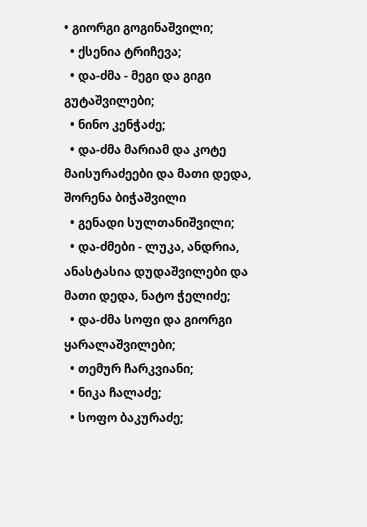• გიორგი გოგინაშვილი;
  • ქსენია ტრიჩევა;
  • და-ძმა - მეგი და გიგი გუტაშვილები;
  • ნინო კენჭაძე;
  • და-ძმა მარიამ და კოტე მაისურაძეები და მათი დედა, შორენა ბიჭაშვილი
  • გენადი სულთანიშვილი;
  • და-ძმები - ლუკა, ანდრია, ანასტასია დუდაშვილები და მათი დედა, ნატო ჭელიძე;
  • და-ძმა სოფი და გიორგი ყარალაშვილები;
  • თემურ ჩარკვიანი;
  • ნიკა ჩალაძე;
  • სოფო ბაკურაძე;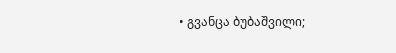• გვანცა ბუბაშვილი;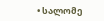• სალომე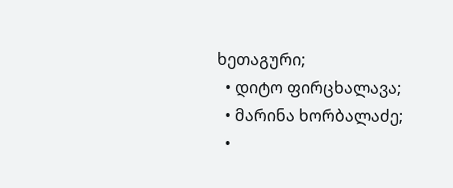ხეთაგური;
  • დიტო ფირცხალავა;
  • მარინა ხორბალაძე;
  •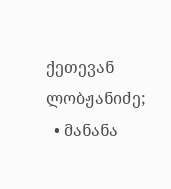ქეთევან ლობჟანიძე;
  • მანანა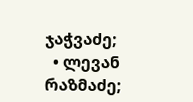ჯაჭვაძე;
  • ლევან რაზმაძე;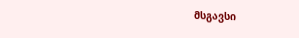მსგავსი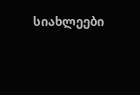სიახლეები